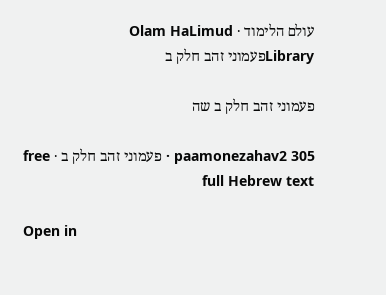עולם הלימוד · Olam HaLimud
Libraryפעמוני זהב חלק ב

פעמוני זהב חלק ב שה

paamonezahav2 305 · פעמוני זהב חלק ב · free full Hebrew text

Open in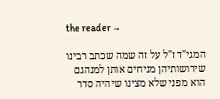the reader →

המגי"ד ז"ל על זה שמה שכתב רבינו שירושותיהן מניחים אותן למנהגם הוא מפני שלא מצינו שיהיה סדר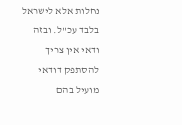נחלות אלא לישראל בלבד עכ"ל. ובזה ודאי אין צריך להסתפק דודאי מועיל בהם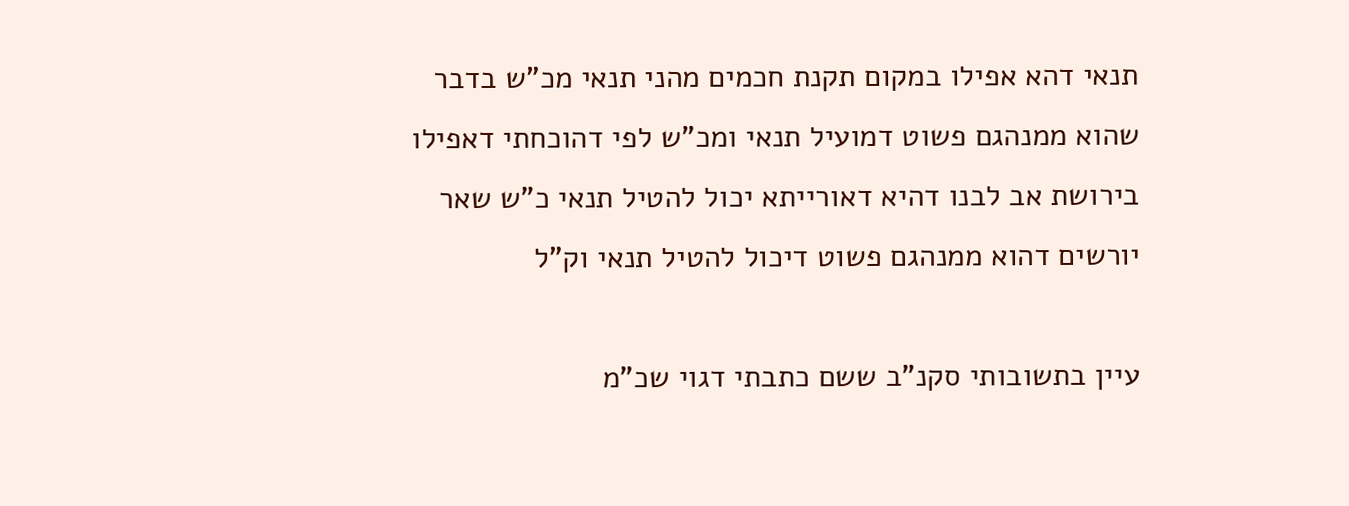תנאי דהא אפילו במקום תקנת חכמים מהני תנאי מכ"ש בדבר שהוא ממנהגם פשוט דמועיל תנאי ומכ"ש לפי דהוכחתי דאפילו בירושת אב לבנו דהיא דאורייתא יכול להטיל תנאי כ"ש שאר יורשים דהוא ממנהגם פשוט דיכול להטיל תנאי וק"ל

עיין בתשובותי סקנ"ב ששם כתבתי דגוי שכ"מ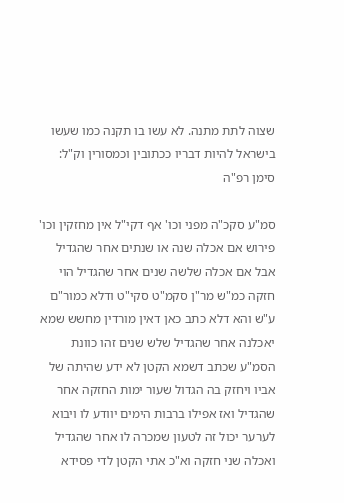שצוה לתת מתנה. לא עשו בו תקנה כמו שעשו בישראל להיות דבריו ככתובין וכמסורין וק"ל: סימן רפ"ה

סמ"ע סקכ"ה מפני וכו' אף דקי"ל אין מחזקין וכו' פירוש אם אכלה שנה או שנתים אחר שהגדיל אבל אם אכלה שלשה שנים אחר שהגדיל הוי חזקה כמ"ש מר"ן סקמ"ט סקי"ט ודלא כמור"ם ע"ש והא דלא כתב כאן דאין מורדין מחשש שמא יאכלנה אחר שהגדיל שלש שנים זהו כוונת הסמ"ע שכתב דשמא הקטן לא ידע שהיתה של אביו ויחזק בה הגדול שעור ימות החזקה אחר שהגדיל ואז אפילו ברבות הימים יוודע לו ויבוא לערער יכול זה לטעון שמכרה לו אחר שהגדיל ואכלה שני חזקה וא"כ אתי הקטן לדי פסידא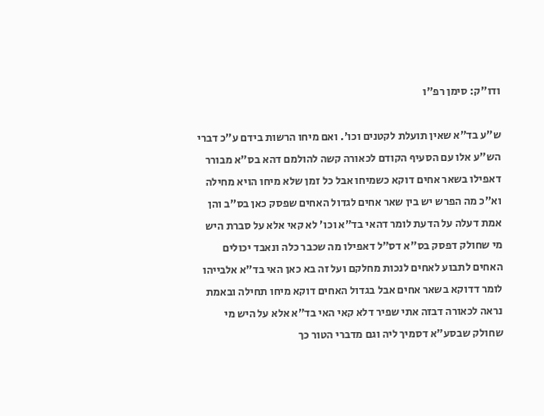ודו"ק: סימן רפ"ו

ש"ע בד"א שאין תועלת לקטנים וכו'. ואם מיחו הרשות בידם ע"כ דברי הש"ע אלו עם הסעיף הקודם לכאורה קשה להולמם דהא בס"א מבורר דאפילו בשאר אחים דוקא כשמיחו אבל כל זמן שלא מיחו הויא מחילה וא"כ מה הפרש יש בין שאר אחים לגדול האחים שפסק כאן בס"ב והן אמת דעלה על הדעת לומר דהאי בד"א וכו' לא קאי אלא על סברת היש מי שחולק דפסק בס"א דס"ל דאפילו מה שכבר כלה ונאבד יכולים האחים לתבוע לאחים לנכות מחלקם ועל זה בא כאן האי בד"א אלבייהו לומר דדוקא בשאר אחים אבל בגדול האחים דוקא מיחו תחילה ובאמת נראה לכאורה דבזה אתי שפיר דלא קאי האי בד"א אלא על היש מי שחולק שבסע"א דסמיך ליה וגם מדברי הטור כך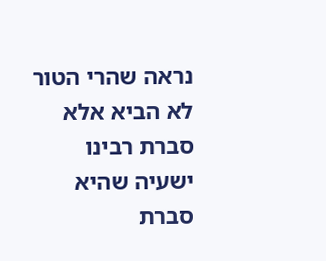נראה שהרי הטור לא הביא אלא סברת רבינו ישעיה שהיא סברת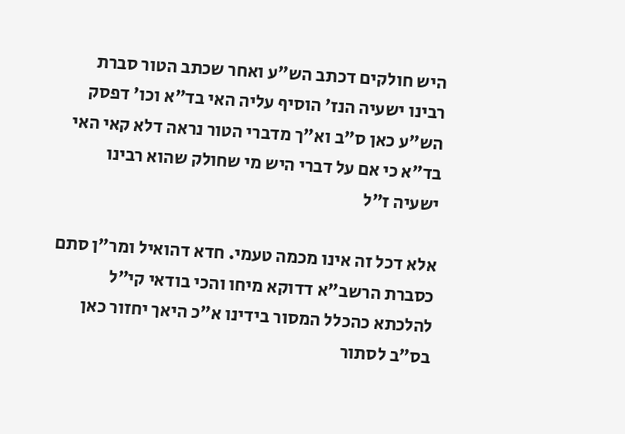היש חולקים דכתב הש"ע ואחר שכתב הטור סברת רבינו ישעיה הנז' הוסיף עליה האי בד"א וכו' דפסק הש"ע כאן ס"ב וא"ך מדברי הטור נראה דלא קאי האי בד"א כי אם על דברי היש מי שחולק שהוא רבינו ישעיה ז"ל

אלא דכל זה אינו מכמה טעמי. חדא דהואיל ומר"ן סתם כסברת הרשב"א דדוקא מיחו והכי בודאי קי"ל להלכתא כהכלל המסור בידינו א"כ היאך יחזור כאן בס"ב לסתור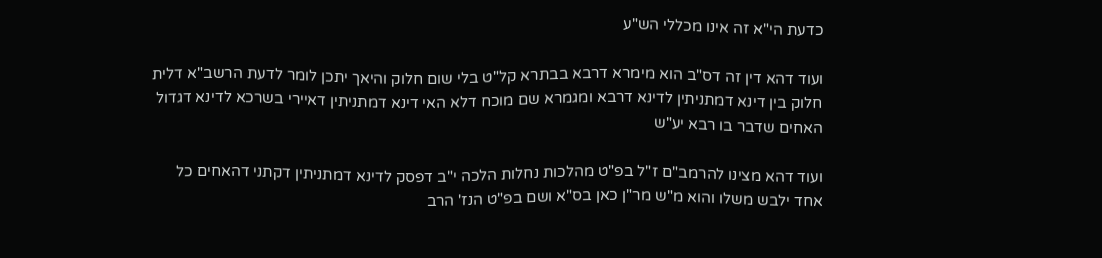כדעת הי"א זה אינו מכללי הש"ע

ועוד דהא דין זה דס"ב הוא מימרא דרבא בבתרא קל"ט בלי שום חלוק והיאך יתכן לומר לדעת הרשב"א דלית חלוק בין דינא דמתניתין לדינא דרבא ומגמרא שם מוכח דלא האי דינא דמתניתין דאיירי בשרכא לדינא דגדול האחים שדבר בו רבא יע"ש

ועוד דהא מצינו להרמב"ם ז"ל בפ"ט מהלכות נחלות הלכה י"ב דפסק לדינא דמתניתין דקתני דהאחים כל אחד ילבש משלו והוא מ"ש מר"ן כאן בס"א ושם בפ"ט הנז' הרב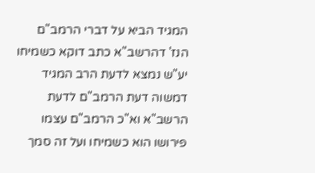המגיד הביא על דברי הרמב"ם הנז' דהרשב"א כתב דוקא כשמיחו יע"ש נמצא לדעת הרב המגיד דמשוה דעת הרמב"ם לדעת הרשב"א וא"כ הרמב"ם עצמו פירושו הוא כשמיחו ועל זה סמך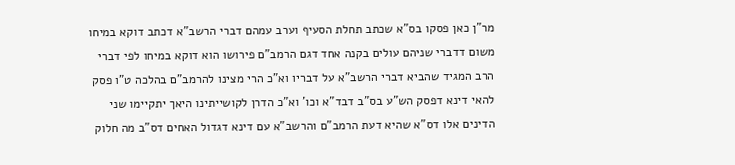מר"ן כאן פסקו בס"א שכתב תחלת הסעיף וערב עמהם דברי הרשב"א דכתב דוקא במיחו משום דדברי שניהם עולים בקנה אחד דגם הרמב"ם פירושו הוא דוקא במיחו לפי דברי הרב המגיד שהביא דברי הרשב"א על דבריו וא"כ הרי מצינו להרמב"ם בהלכה ט"ו פסק להאי דינא דפסק הש"ע בס"ב דבד"א וכו' וא"כ הדרן לקושייתינו היאך יתקיימו שני הדינים אלו דס"א שהיא דעת הרמב"ם והרשב"א עם דינא דגדול האחים דס"ב מה חלוק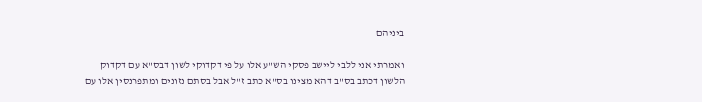ביניהם

ואמרתי אני ללבי ליישב פסקי הש"ע אלו על פי דקדוקי לשון דבס"א עם דקדוק הלשון דכתב בס"ב דהא מצינו בס"א כתב ז"ל אבל בסתם נזונים ומתפרנסין אלו עם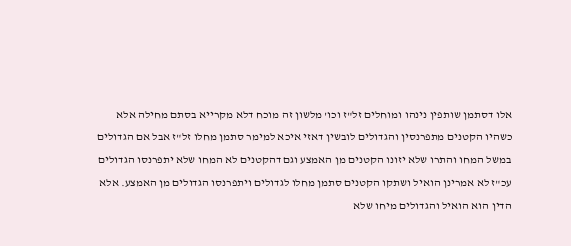אלו דסתמן שותפין נינהו ומוחלים זל"ז וכו' מלשון זה מוכח דלא מקרייא בסתם מחילה אלא כשהיו הקטנים מתפרנסין והגדולים לובשין דאזי איכא למימר סתמן מחלו זל"ז אבל אם הגדולים במשל המחו והתרו שלא יזונו הקטנים מן האמצע וגם דהקטנים לא המחו שלא יתפרנסו הגדולים עכ"ז לא אמרינן הואיל ושתקו הקטנים סתמן מחלו לגדולים ויתפרנסו הגדולים מן האמצע. אלא הדין הוא הואיל והגדולים מיחו שלא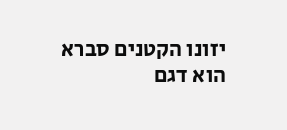יזונו הקטנים סברא הוא דגם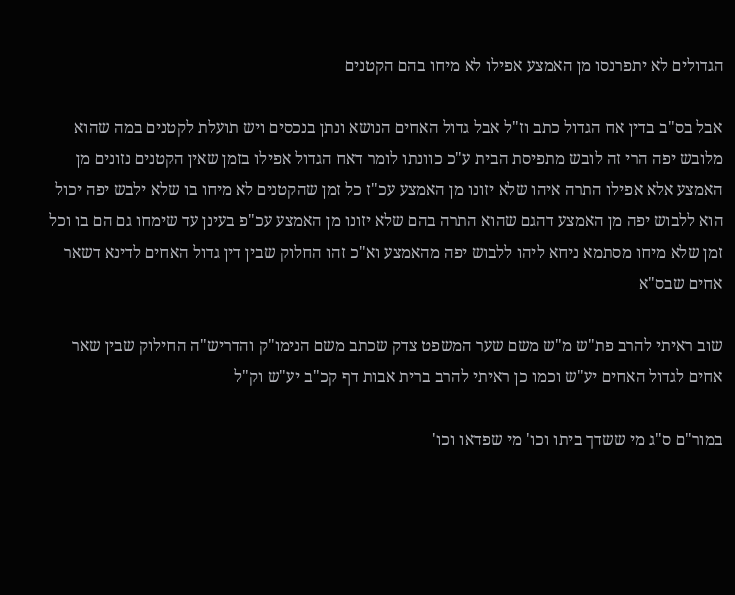הגדולים לא יתפרנסו מן האמצע אפילו לא מיחו בהם הקטנים

אבל בס"ב בדין אח הגדול כתב וז"ל אבל גדול האחים הנושא ונתן בנכסים ויש תועלת לקטנים במה שהוא מלובש יפה הרי זה לובש מתפיסת הבית ע"כ כוונתו לומר דאח הגדול אפילו בזמן שאין הקטנים נזונים מן האמצע אלא אפילו התרה איהו שלא יזונו מן האמצע עכ"ז כל זמן שהקטנים לא מיחו בו שלא ילבש יפה יכול הוא ללבוש יפה מן האמצע דהגם שהוא התרה בהם שלא יזונו מן האמצע עכ"פ בעינן עד שימחו גם הם בו וכל זמן שלא מיחו מסתמא ניחא ליהו ללבוש יפה מהאמצע וא"כ זהו החלוק שבין דין גדול האחים לדינא דשאר אחים שבס"א

שוב ראיתי להרב פת"ש מ"ש משם שער המשפט צדק שכתב משם הנימו"ק והדריש"ה החילוק שבין שאר אחים לגדול האחים יע"ש וכמו כן ראיתי להרב ברית אבות דף קכ"ב יע"ש וק"ל

במור"ם ס"ג מי ששדך ביתו וכו' מי שפדאו וכו'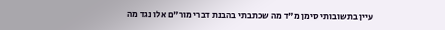עיין בתשובותי סימן מ"ד מה שכתבתי בהבנת דברי מור"ם אלו נגד מה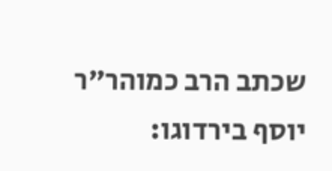שכתב הרב כמוהר"ר יוסף בירדוגו: